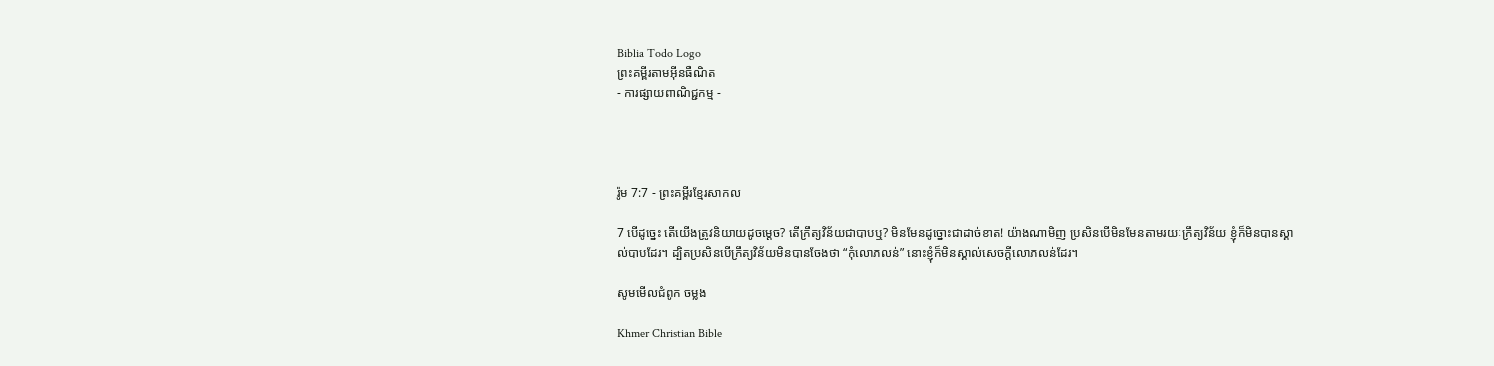Biblia Todo Logo
ព្រះគម្ពីរតាមអ៊ីនធឺណិត
- ការផ្សាយពាណិជ្ជកម្ម -




រ៉ូម 7:7 - ព្រះគម្ពីរខ្មែរសាកល

7 បើដូច្នេះ តើយើងត្រូវនិយាយដូចម្ដេច? តើក្រឹត្យវិន័យជាបាបឬ? មិនមែនដូច្នោះជាដាច់ខាត! យ៉ាងណាមិញ ប្រសិនបើមិនមែនតាមរយៈក្រឹត្យវិន័យ ខ្ញុំក៏មិនបានស្គាល់បាបដែរ។ ដ្បិតប្រសិនបើក្រឹត្យវិន័យមិនបានចែងថា “កុំលោភលន់” នោះខ្ញុំក៏មិនស្គាល់សេចក្ដីលោភលន់ដែរ។

សូមមើលជំពូក ចម្លង

Khmer Christian Bible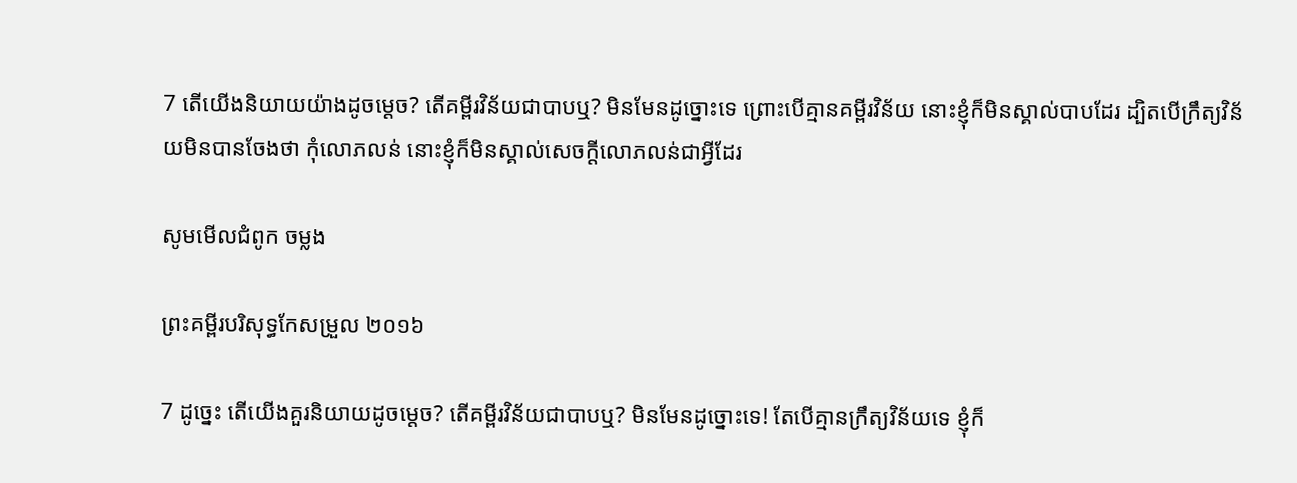7 តើយើងនិយាយយ៉ាងដូចម្ដេច? តើគម្ពីរវិន័យជាបាបឬ? មិនមែនដូច្នោះទេ ព្រោះបើគ្មានគម្ពីរវិន័យ នោះខ្ញុំក៏មិនស្គាល់បាបដែរ ដ្បិតបើក្រឹត្យវិន័យមិនបានចែងថា កុំលោភលន់ នោះខ្ញុំក៏មិនស្គាល់សេចក្ដីលោភលន់ជាអ្វីដែរ

សូមមើលជំពូក ចម្លង

ព្រះគម្ពីរបរិសុទ្ធកែសម្រួល ២០១៦

7 ដូច្នេះ តើយើងគួរនិយាយដូចម្តេច? តើគម្ពីរ‌វិន័យជាបាបឬ? មិនមែនដូច្នោះទេ! តែបើគ្មានក្រឹត្យ‌វិន័យទេ ខ្ញុំក៏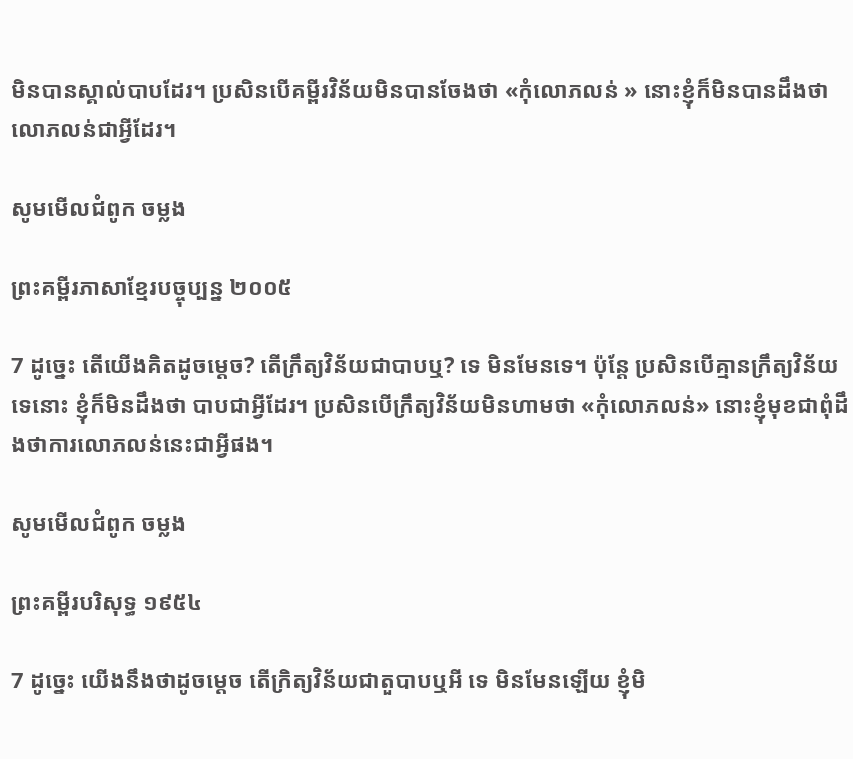មិនបានស្គាល់បាបដែរ។ ប្រសិន‌បើគម្ពីរវិន័យមិនបានចែងថា «កុំលោភលន់ » នោះខ្ញុំក៏មិនបានដឹងថាលោភលន់ជាអ្វីដែរ។

សូមមើលជំពូក ចម្លង

ព្រះគម្ពីរភាសាខ្មែរបច្ចុប្បន្ន ២០០៥

7 ដូច្នេះ តើយើងគិតដូចម្ដេច? តើក្រឹត្យ‌វិន័យជាបាបឬ? ទេ មិនមែនទេ។ ប៉ុន្តែ ប្រសិនបើគ្មានក្រឹត្យ‌វិន័យទេនោះ ខ្ញុំក៏មិនដឹងថា បាបជាអ្វីដែរ។ ប្រសិនបើក្រឹត្យ‌វិន័យមិនហាមថា «កុំលោភ‌លន់» នោះខ្ញុំមុខជាពុំដឹងថាការលោភ‌លន់នេះជាអ្វីផង។

សូមមើលជំពូក ចម្លង

ព្រះគម្ពីរបរិសុទ្ធ ១៩៥៤

7 ដូច្នេះ យើងនឹងថាដូចម្តេច តើក្រិត្យ‌វិន័យជាតួបាបឬអី ទេ មិនមែនឡើយ ខ្ញុំមិ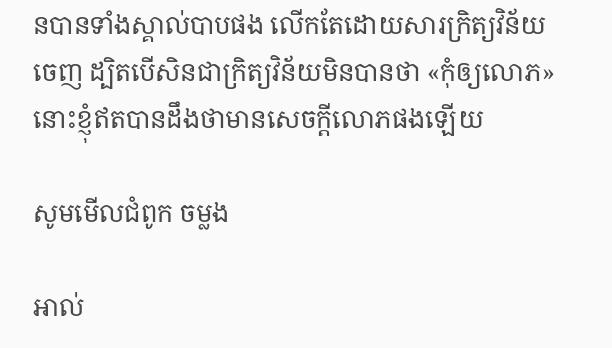នបានទាំងស្គាល់បាបផង លើកតែដោយ‌សារក្រិត្យ‌វិន័យចេញ ដ្បិតបើសិនជាក្រិត្យ‌វិន័យមិនបានថា «កុំឲ្យលោភ» នោះខ្ញុំឥតបានដឹងថាមានសេចក្ដីលោភផងឡើយ

សូមមើលជំពូក ចម្លង

អាល់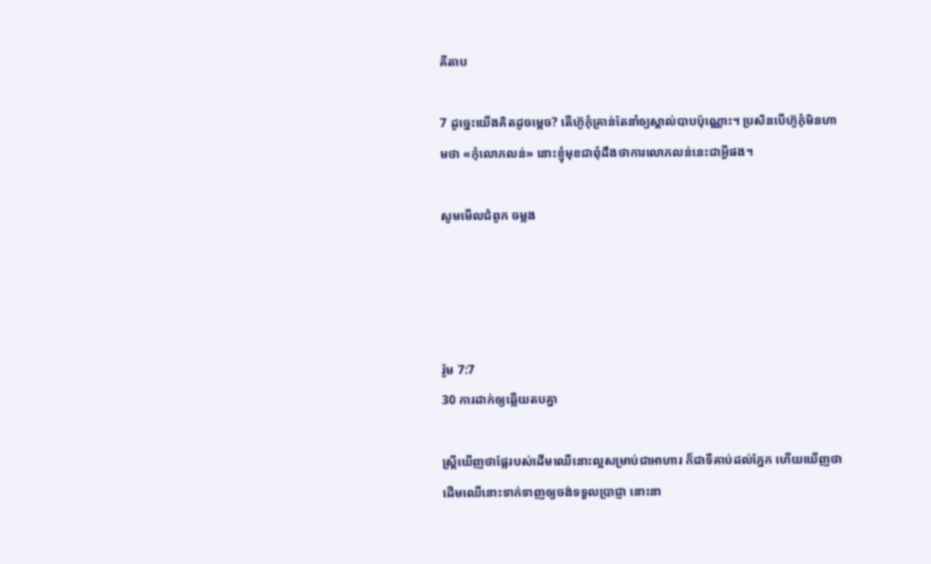គីតាប

7 ដូច្នេះយើងគិតដូចម្ដេច? តើហ៊ូកុំគ្រាន់តែនាំឲ្យស្គាល់បាបប៉ុណ្ណោះ។ ប្រសិនបើហ៊ូកុំមិនហាមថា «កុំលោភ‌លន់» នោះខ្ញុំមុខជាពុំដឹងថាការលោភ‌លន់នេះជាអ្វីផង។

សូមមើលជំពូក ចម្លង




រ៉ូម 7:7
30 ការដាក់ឲ្យឆ្លើយតបគ្នា

ស្ត្រីឃើញថាផ្លែរបស់ដើមឈើនោះល្អសម្រាប់ជាអាហារ ក៏ជាទីគាប់ដល់ភ្នែក ហើយឃើញថាដើមឈើនោះទាក់ទាញឲ្យចង់ទទួលប្រាជ្ញា នោះនា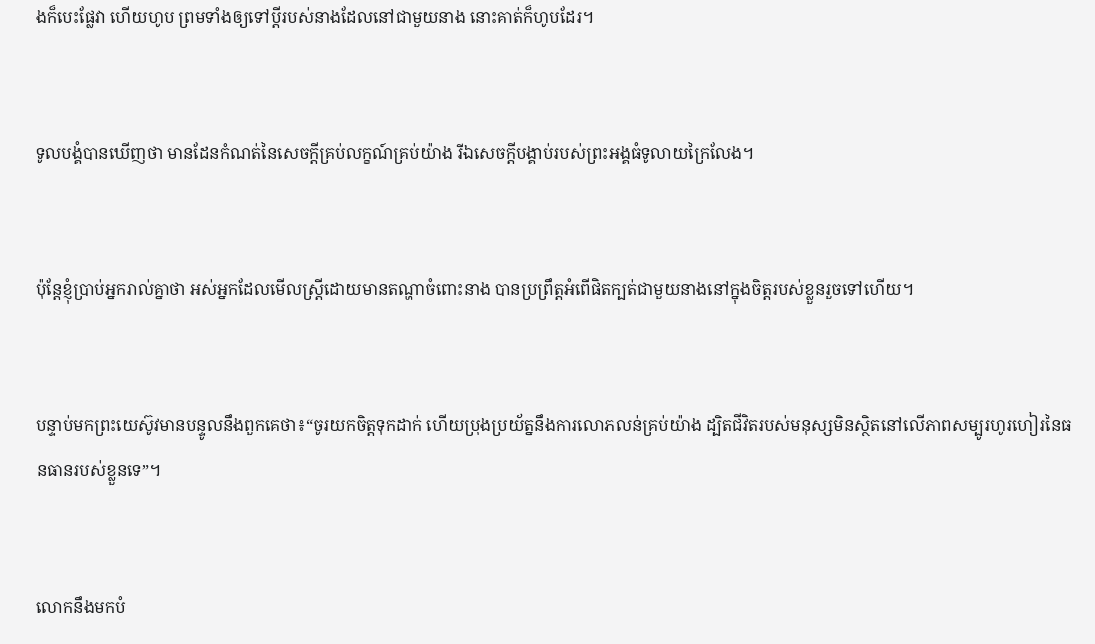ងក៏បេះផ្លែវា ហើយហូប ព្រមទាំងឲ្យទៅប្ដីរបស់នាងដែលនៅជាមួយនាង នោះគាត់ក៏ហូបដែរ។


ទូលបង្គំបានឃើញថា មានដែនកំណត់នៃសេចក្ដីគ្រប់លក្ខណ៍គ្រប់យ៉ាង រីឯសេចក្ដីបង្គាប់របស់ព្រះអង្គធំទូលាយក្រៃលែង។


ប៉ុន្តែខ្ញុំប្រាប់អ្នករាល់គ្នាថា អស់អ្នកដែលមើលស្ត្រីដោយមានតណ្ហាចំពោះនាង បានប្រព្រឹត្តអំពើផិតក្បត់ជាមួយនាងនៅក្នុងចិត្តរបស់ខ្លួនរួចទៅហើយ។


បន្ទាប់មកព្រះយេស៊ូវមានបន្ទូលនឹងពួកគេថា៖“ចូរយកចិត្តទុកដាក់ ហើយប្រុងប្រយ័ត្ននឹងការលោភលន់គ្រប់យ៉ាង ដ្បិតជីវិតរបស់មនុស្សមិនស្ថិតនៅលើភាពសម្បូរហូរហៀរនៃធនធានរបស់ខ្លួនទេ”។


លោកនឹងមកបំ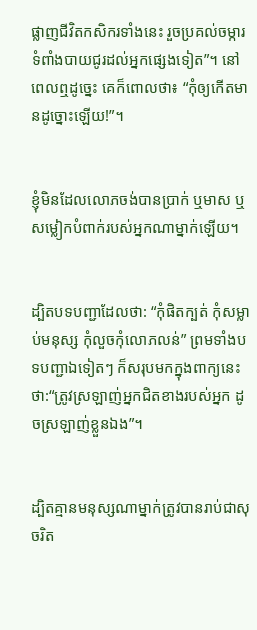ផ្លាញជីវិតកសិករទាំងនេះ រួចប្រគល់ចម្ការទំពាំងបាយជូរដល់អ្នកផ្សេងទៀត”។ នៅពេលឮដូច្នេះ គេក៏ពោលថា៖ “កុំឲ្យកើតមានដូច្នោះឡើយ!”។


ខ្ញុំមិនដែលលោភចង់បានប្រាក់ ឬមាស ឬសម្លៀកបំពាក់របស់អ្នកណាម្នាក់ឡើយ។


ដ្បិតបទបញ្ជាដែលថា: “កុំផិតក្បត់ កុំសម្លាប់មនុស្ស កុំលួចកុំលោភលន់” ព្រមទាំងបទបញ្ជាឯទៀតៗ ក៏សរុបមកក្នុងពាក្យនេះថា:“ត្រូវស្រឡាញ់អ្នកជិតខាងរបស់អ្នក ដូចស្រឡាញ់ខ្លួនឯង”។


ដ្បិតគ្មានមនុស្សណាម្នាក់ត្រូវបានរាប់ជាសុចរិត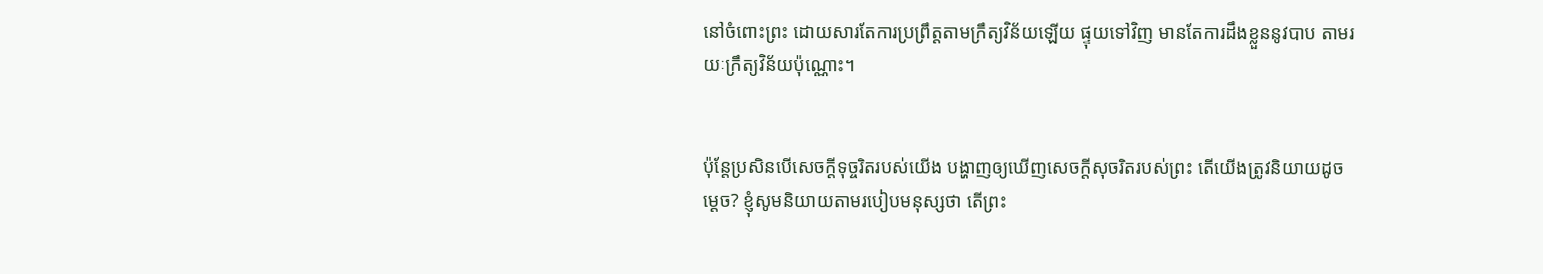នៅចំពោះព្រះ ដោយសារតែការប្រព្រឹត្តតាមក្រឹត្យវិន័យឡើយ ផ្ទុយទៅវិញ មានតែការដឹងខ្លួននូវបាប តាមរយៈក្រឹត្យវិន័យប៉ុណ្ណោះ។


ប៉ុន្តែប្រសិនបើសេចក្ដីទុច្ចរិតរបស់យើង បង្ហាញឲ្យឃើញសេចក្ដីសុចរិតរបស់ព្រះ តើយើងត្រូវនិយាយដូចម្ដេច? ខ្ញុំសូមនិយាយតាមរបៀបមនុស្សថា តើព្រះ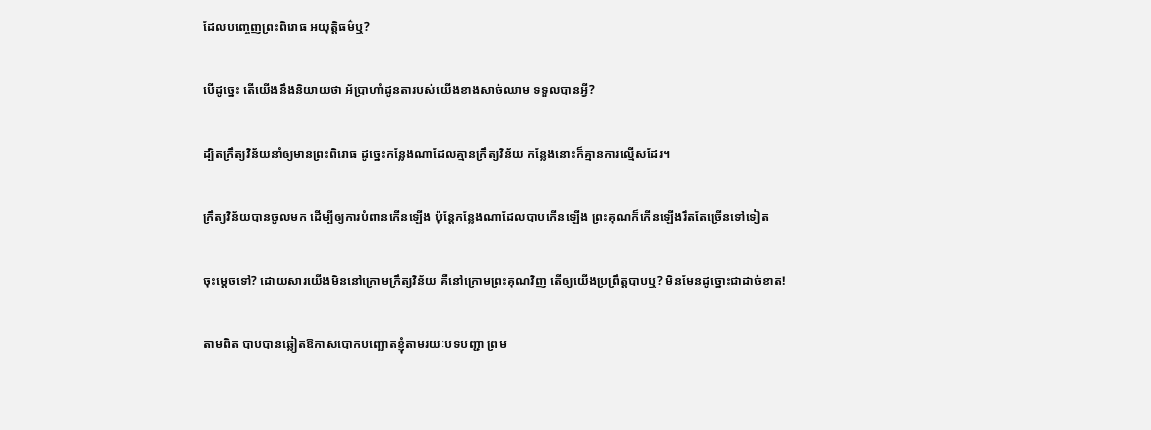ដែលបញ្ចេញព្រះពិរោធ អយុត្តិធម៌ឬ?


បើដូច្នេះ តើយើងនឹងនិយាយថា អ័ប្រាហាំដូនតារបស់យើងខាងសាច់ឈាម ទទួលបានអ្វី?


ដ្បិតក្រឹត្យវិន័យនាំឲ្យមានព្រះពិរោធ ដូច្នេះកន្លែងណាដែលគ្មានក្រឹត្យវិន័យ កន្លែងនោះក៏គ្មានការល្មើសដែរ។


ក្រឹត្យវិន័យបានចូលមក ដើម្បីឲ្យការបំពានកើនឡើង ប៉ុន្តែកន្លែងណាដែលបាបកើនឡើង ព្រះគុណក៏កើនឡើងរឹតតែច្រើនទៅទៀត


ចុះម្ដេចទៅ? ដោយសារយើងមិននៅក្រោមក្រឹត្យវិន័យ គឺនៅក្រោមព្រះគុណវិញ តើឲ្យយើងប្រព្រឹត្តបាបឬ? មិនមែនដូច្នោះជាដាច់ខាត!


តាមពិត បាបបានឆ្លៀតឱកាសបោកបញ្ឆោតខ្ញុំតាមរយៈបទបញ្ជា ព្រម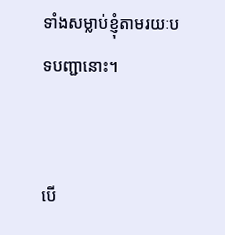ទាំងសម្លាប់ខ្ញុំតាមរយៈបទបញ្ជានោះ។


បើ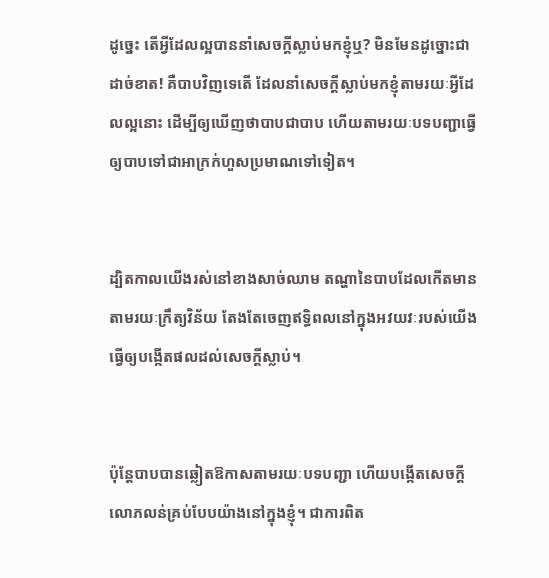ដូច្នេះ តើអ្វីដែលល្អបាននាំសេចក្ដីស្លាប់មកខ្ញុំឬ? មិនមែនដូច្នោះជាដាច់ខាត! គឺបាបវិញទេតើ ដែលនាំសេចក្ដីស្លាប់មកខ្ញុំតាមរយៈអ្វីដែលល្អនោះ ដើម្បីឲ្យឃើញថាបាបជាបាប ហើយតាមរយៈបទបញ្ជាធ្វើឲ្យបាបទៅជាអាក្រក់ហួសប្រមាណទៅទៀត។


ដ្បិតកាលយើងរស់នៅខាងសាច់ឈាម តណ្ហានៃបាបដែលកើតមានតាមរយៈក្រឹត្យវិន័យ តែងតែចេញឥទ្ធិពលនៅក្នុងអវយវៈរបស់យើង ធ្វើឲ្យបង្កើតផលដល់សេចក្ដីស្លាប់។


ប៉ុន្តែបាបបានឆ្លៀតឱកាសតាមរយៈបទបញ្ជា ហើយបង្កើតសេចក្ដីលោភលន់គ្រប់បែបយ៉ាងនៅក្នុងខ្ញុំ។ ជាការពិត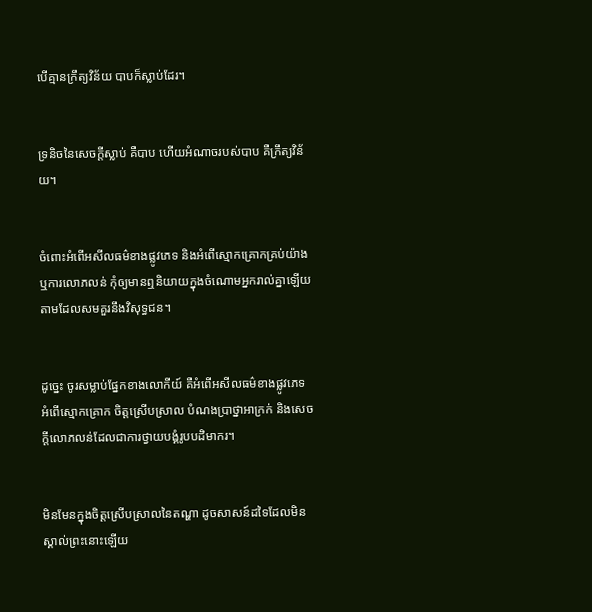បើគ្មានក្រឹត្យវិន័យ បាបក៏ស្លាប់ដែរ។


ទ្រនិចនៃសេចក្ដីស្លាប់ គឺបាប ហើយអំណាចរបស់បាប គឺក្រឹត្យវិន័យ។


ចំពោះអំពើអសីលធម៌ខាងផ្លូវភេទ និងអំពើស្មោកគ្រោកគ្រប់យ៉ាង ឬការលោភលន់ កុំឲ្យមានឮនិយាយក្នុងចំណោមអ្នករាល់គ្នាឡើយ តាមដែលសមគួរនឹងវិសុទ្ធជន។


ដូច្នេះ ចូរសម្លាប់ផ្នែកខាងលោកីយ៍ គឺអំពើអសីលធម៌ខាងផ្លូវភេទ អំពើស្មោកគ្រោក ចិត្តស្រើបស្រាល បំណងប្រាថ្នាអាក្រក់ និងសេចក្ដីលោភលន់ដែលជាការថ្វាយបង្គំរូបបដិមាករ។


មិនមែនក្នុងចិត្តស្រើបស្រាលនៃតណ្ហា ដូចសាសន៍ដទៃដែលមិនស្គាល់ព្រះនោះឡើយ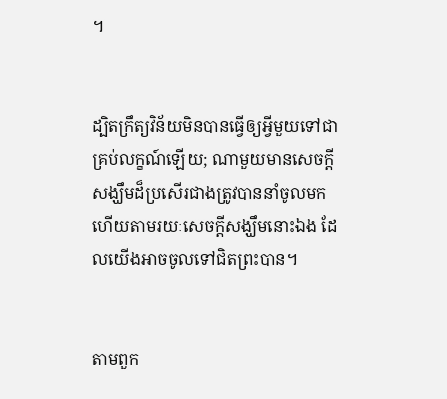។


ដ្បិតក្រឹត្យវិន័យមិនបានធ្វើឲ្យអ្វីមួយទៅជាគ្រប់លក្ខណ៍ឡើយ; ណាមួយមានសេចក្ដីសង្ឃឹមដ៏ប្រសើរជាងត្រូវបាននាំចូលមក ហើយតាមរយៈសេចក្ដីសង្ឃឹមនោះឯង ដែលយើងអាចចូលទៅជិតព្រះបាន។


តាមពួក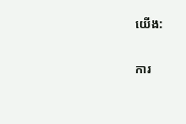យើង:

ការ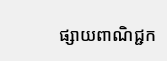ផ្សាយពាណិជ្ជក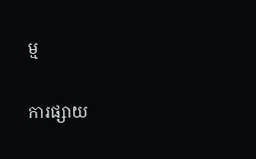ម្ម


ការផ្សាយ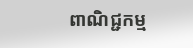ពាណិជ្ជកម្ម